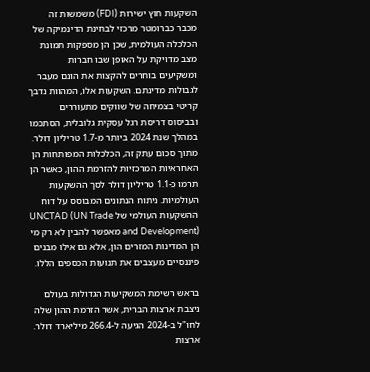השקעות חוץ ישירות (FDI) משמשות זה מכבר כברומטר מרכזי לבחינת הדינמיקה של הכלכלה העולמית, שכן הן מספקות תמונת מצב מדויקת על האופן שבו חברות ומשקיעים בוחרים להקצות את הונם מעבר לגבולות מדינתם. השקעות אלו, המהוות נדבך קריטי בצמיחה של שווקים מתעוררים ובביסוס דריסת רגל עסקית גלובלית, הסתכמו במהלך שנת 2024 ביותר מ-1.7 טריליון דולר. מתוך סכום עתק זה, הכלכלות המפותחות הן האחראיות המרכזיות להזרמת ההון, כאשר הן תרמו כ-1.1 טריליון דולר לסך ההשקעות העולמיות. ניתוח הנתונים המבוסס על דוח ההשקעות העולמי של UNCTAD (UN Trade and Development) מאפשר להבין לא רק מי הן המדינות המזרים הון, אלא גם אילו מבנים פיננסיים מעצבים את תנועות הכספים הללו.

בראש רשימת המשקיעות הגדולות בעולם ניצבת ארצות הברית, אשר הזרמת ההון שלה לחו"ל ב-2024 הגיעה ל-266.4 מיליארד דולר. ארצות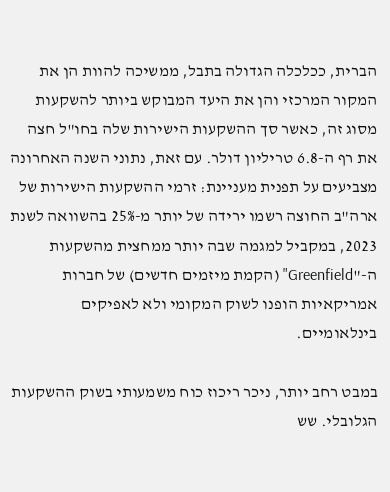הברית, ככלכלה הגדולה בתבל, ממשיכה להוות הן את המקור המרכזי והן את היעד המבוקש ביותר להשקעות מסוג זה, כאשר סך ההשקעות הישירות שלה בחו"ל חצה את רף ה-6.8 טריליון דולר. עם זאת, נתוני השנה האחרונה מצביעים על תפנית מעניינת: זרמי ההשקעות הישירות של ארה"ב החוצה רשמו ירידה של יותר מ-25% בהשוואה לשנת 2023, במקביל למגמה שבה יותר ממחצית מהשקעות ה-"Greenfield" (הקמת מיזמים חדשים) של חברות אמריקאיות הופנו לשוק המקומי ולא לאפיקים בינלאומיים.

במבט רחב יותר, ניכר ריכוז כוח משמעותי בשוק ההשקעות הגלובלי. שש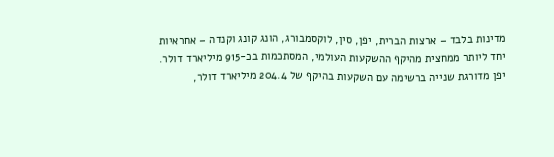מדינות בלבד – ארצות הברית, יפן, סין, לוקסמבורג, הונג קונג וקנדה – אחראיות יחד ליותר ממחצית מהיקף ההשקעות העולמי, המסתכמות בכ-915 מיליארד דולר. יפן מדורגת שנייה ברשימה עם השקעות בהיקף של 204.4 מיליארד דולר,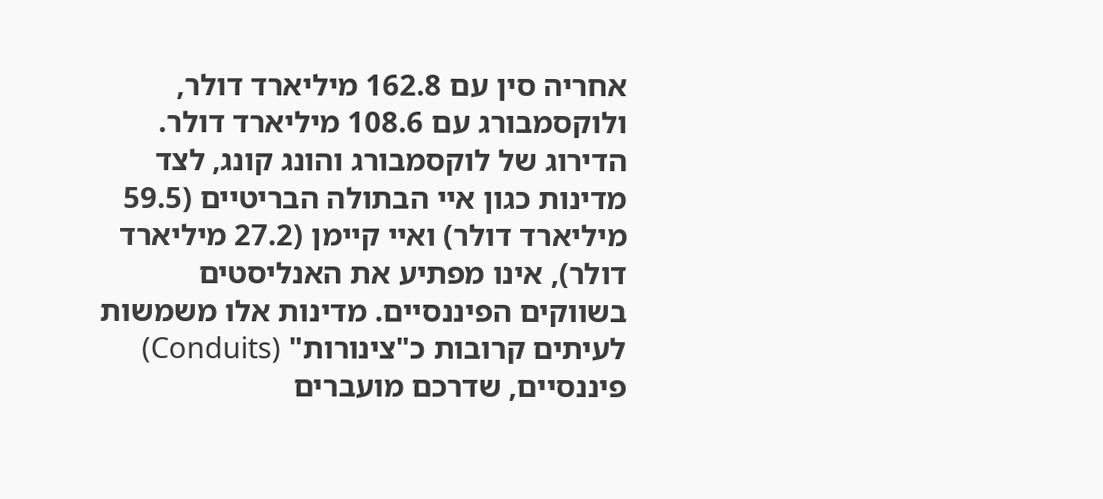אחריה סין עם 162.8 מיליארד דולר, ולוקסמבורג עם 108.6 מיליארד דולר. הדירוג של לוקסמבורג והונג קונג, לצד מדינות כגון איי הבתולה הבריטיים (59.5 מיליארד דולר) ואיי קיימן (27.2 מיליארד דולר), אינו מפתיע את האנליסטים בשווקים הפיננסיים. מדינות אלו משמשות לעיתים קרובות כ"צינורות" (Conduits) פיננסיים, שדרכם מועברים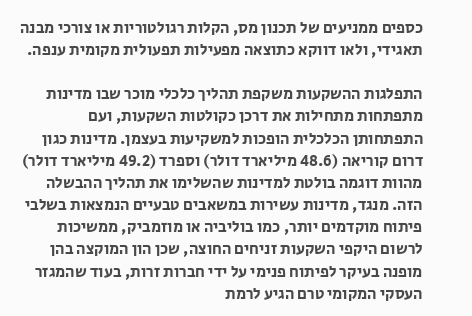כספים ממניעים של תכנון מס, הקלות רגולטוריות או צורכי מבנה תאגידי, ולאו דווקא כתוצאה מפעילות תפעולית מקומית ענפה.

התפלגות ההשקעות משקפת תהליך כלכלי מוכר שבו מדינות מתפתחות מתחילות את דרכן כקולטות השקעות, ועם התפתחותן הכלכלית הופכות למשקיעות בעצמן. מדינות כגון דרום קוריאה (48.6 מיליארד דולר) וספרד (49.2 מיליארד דולר) מהוות דוגמה בולטת למדינות שהשלימו את תהליך ההבשלה הזה. מנגד, מדינות עשירות במשאבים טבעיים הנמצאות בשלבי פיתוח מוקדמים יותר, כמו בוליביה או מוזמביק, ממשיכות לרשום היקפי השקעות זניחים החוצה, שכן הון המוקצה בהן מופנה בעיקר לפיתוח פנימי על ידי חברות זרות, בעוד שהמגזר העסקי המקומי טרם הגיע לרמת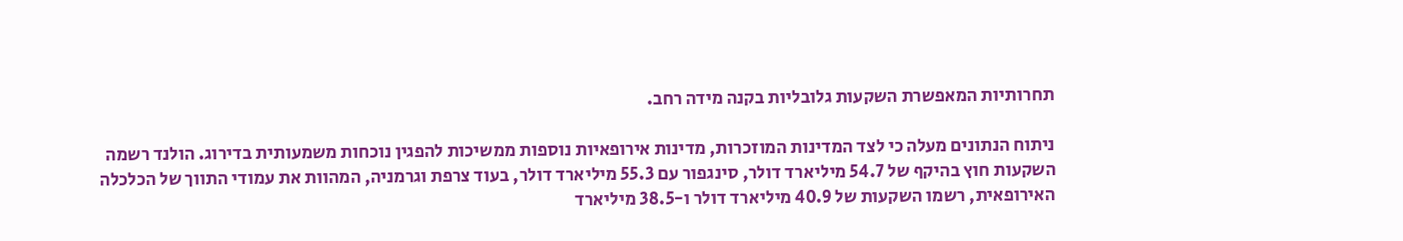תחרותיות המאפשרת השקעות גלובליות בקנה מידה רחב.

ניתוח הנתונים מעלה כי לצד המדינות המוזכרות, מדינות אירופאיות נוספות ממשיכות להפגין נוכחות משמעותית בדירוג. הולנד רשמה השקעות חוץ בהיקף של 54.7 מיליארד דולר, סינגפור עם 55.3 מיליארד דולר, בעוד צרפת וגרמניה, המהוות את עמודי התווך של הכלכלה האירופאית, רשמו השקעות של 40.9 מיליארד דולר ו-38.5 מיליארד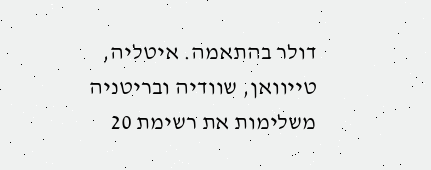דולר בהתאמה. איטליה, טייוואן, שוודיה ובריטניה משלימות את רשימת 20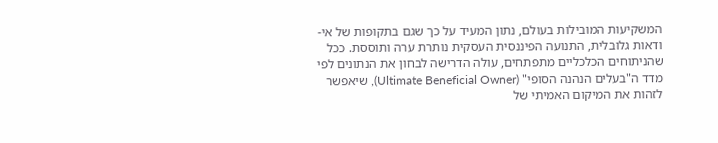המשקיעות המובילות בעולם, נתון המעיד על כך שגם בתקופות של אי-ודאות גלובלית, התנועה הפיננסית העסקית נותרת ערה ותוססת. ככל שהניתוחים הכלכליים מתפתחים, עולה הדרישה לבחון את הנתונים לפי מדד ה"בעלים הנהנה הסופי" (Ultimate Beneficial Owner), שיאפשר לזהות את המיקום האמיתי של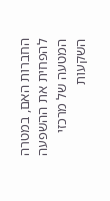החברות האם, במטרה להפחית את ההשפעה המטעה של מרכזי השקעות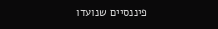פיננסיים שנועדו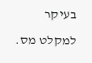בעיקר למקלט מס.